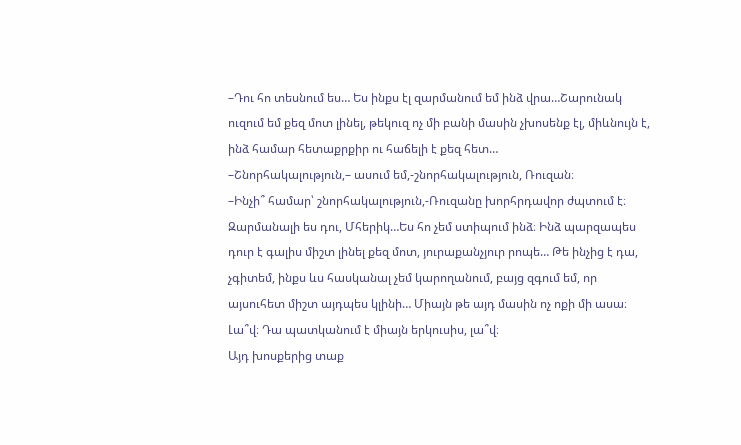–Դու հո տեսնում ես… Ես ինքս էլ զարմանում եմ ինձ վրա…Շարունակ ուզում եմ քեզ մոտ լինել, թեկուզ ոչ մի բանի մասին չխոսենք էլ, միևնույն է, ինձ համար հետաքրքիր ու հաճելի է քեզ հետ…
–Շնորհակալություն,– ասում եմ,-շնորհակալություն, Ռուզան։
–Ինչի՞ համար՝ շնորհակալություն,-Ռուզանը խորհրդավոր ժպտում է։ Զարմանալի ես դու, Մհերիկ…Ես հո չեմ ստիպում ինձ։ Ինձ պարզապես դուր է գալիս միշտ լինել քեզ մոտ, յուրաքանչյուր րոպե… Թե ինչից է դա, չգիտեմ, ինքս ևս հասկանալ չեմ կարողանում, բայց զգում եմ, որ այսուհետ միշտ այդպես կլինի… Միայն թե այդ մասին ոչ ոքի մի ասա։ Լա՞վ։ Դա պատկանում է միայն երկուսիս, լա՞վ։
Այդ խոսքերից տաք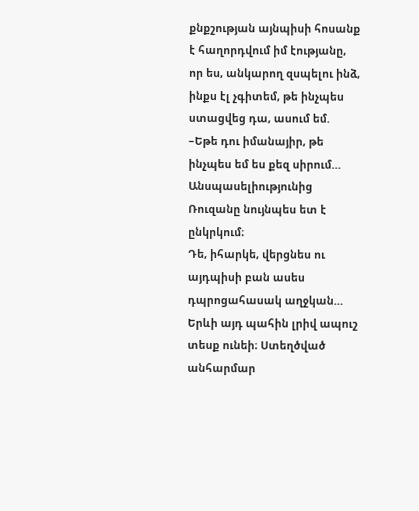քնքշության այնպիսի հոսանք է հաղորդվում իմ էությանը, որ ես, անկարող զսպելու ինձ, ինքս էլ չգիտեմ, թե ինչպես ստացվեց դա, ասում եմ.
–Եթե դու իմանայիր, թե ինչպես եմ ես քեզ սիրում…
Անսպասելիությունից Ռուզանը նույնպես ետ է ընկրկում։
Դե, իհարկե, վերցնես ու այդպիսի բան ասես դպրոցահասակ աղջկան… Երևի այդ պահին լրիվ ապուշ տեսք ունեի։ Ստեղծված անհարմար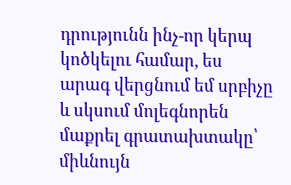դրությունն ինչ-որ կերպ կոծկելու համար, ես արագ վերցնում եմ սրբիչը և սկսում մոլեգնորեն մաքրել գրատախտակը՝ միևնույն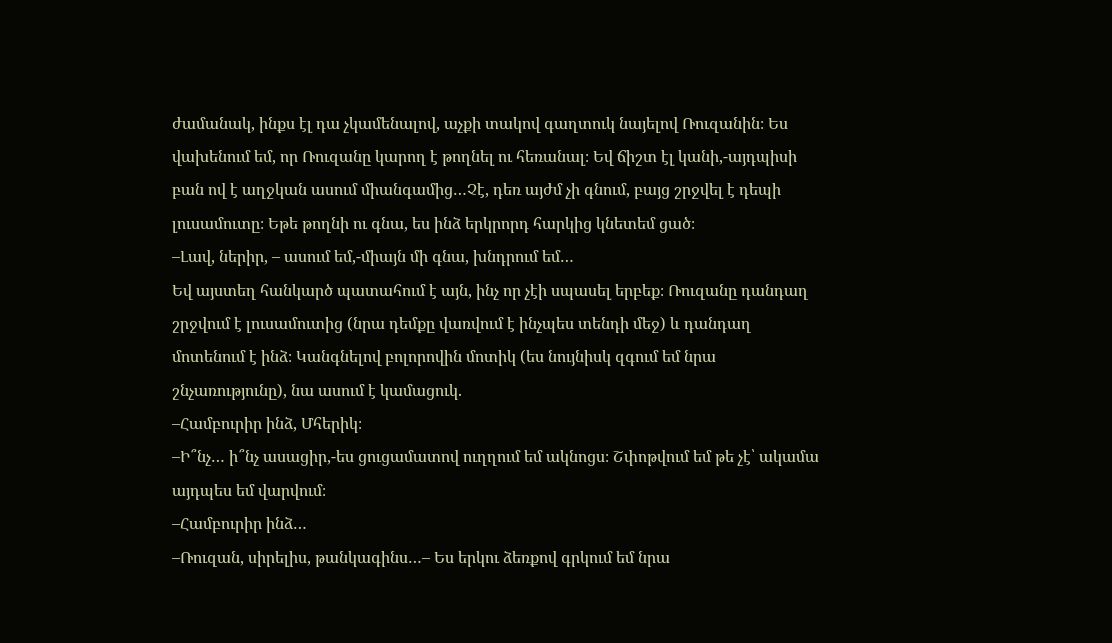ժամանակ, ինքս էլ դա չկամենալով, աչքի տակով գաղտուկ նայելով Ռուզանին։ Ես վախենում եմ, որ Ռուզանը կարող է թողնել ու հեռանալ։ Եվ ճիշտ էլ կանի,-այդպիսի բան ով է աղջկան ասում միանգամից…Չէ, դեռ այժմ չի գնում, բայց շրջվել է դեպի լուսամուտը։ Եթե թողնի ու գնա, ես ինձ երկրորդ հարկից կնետեմ ցած։
–Լավ, ներիր, – ասում եմ,-միայն մի գնա, խնդրում եմ…
Եվ այստեղ հանկարծ պատահում է այն, ինչ որ չէի սպասել երբեք։ Ռուզանը դանդաղ շրջվում է լուսամուտից (նրա դեմքը վառվում է ինչպես տենդի մեջ) և դանդաղ մոտենում է ինձ։ Կանգնելով բոլորովին մոտիկ (ես նույնիսկ զգում եմ նրա շնչառությունը), նա ասում է կամացուկ.
–Համբուրիր ինձ, Մհերիկ։
–Ի՞նչ… ի՞նչ ասացիր,-ես ցուցամատով ուղղում եմ ակնոցս։ Շփոթվում եմ թե չէ՝ ակամա այդպես եմ վարվում։
–Համբուրիր ինձ…
–Ռուզան, սիրելիս, թանկագինս…– Ես երկու ձեռքով գրկում եմ նրա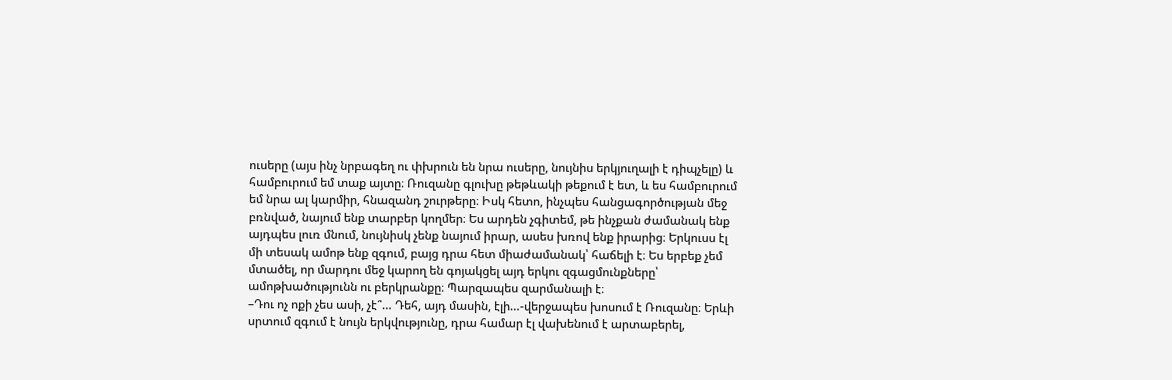ուսերը (այս ինչ նրբագեղ ու փխրուն են նրա ուսերը, նույնիս երկյուղալի է դիպչելը) և համբուրում եմ տաք այտը։ Ռուզանը գլուխը թեթևակի թեքում է ետ, և ես համբուրում եմ նրա ալ կարմիր, հնազանդ շուրթերը։ Իսկ հետո, ինչպես հանցագործության մեջ բռնված, նայում ենք տարբեր կողմեր։ Ես արդեն չգիտեմ, թե ինչքան ժամանակ ենք այդպես լուռ մնում, նույնիսկ չենք նայում իրար, ասես խռով ենք իրարից։ Երկուսս էլ մի տեսակ ամոթ ենք զգում, բայց դրա հետ միաժամանակ՝ հաճելի է։ Ես երբեք չեմ մտածել, որ մարդու մեջ կարող են գոյակցել այդ երկու զգացմունքները՝ ամոթխածությունն ու բերկրանքը։ Պարզապես զարմանալի է։
–Դու ոչ ոքի չես ասի, չէ՞… Դեհ, այդ մասին, էլի…-վերջապես խոսում է Ռուզանը։ Երևի սրտում զգում է նույն երկվությունը, դրա համար էլ վախենում է արտաբերել,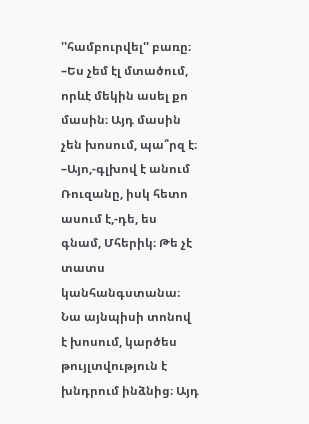''համբուրվել'' բառը։
–Ես չեմ էլ մտածում, որևէ մեկին ասել քո մասին։ Այդ մասին չեն խոսում, պա՞րզ է։
–Այո,-գլխով է անում Ռուզանը, իսկ հետո ասում է,-դե, ես գնամ, Մհերիկ։ Թե չէ տատս կանհանգստանա։
Նա այնպիսի տոնով է խոսում, կարծես թույլտվություն է խնդրում ինձնից։ Այդ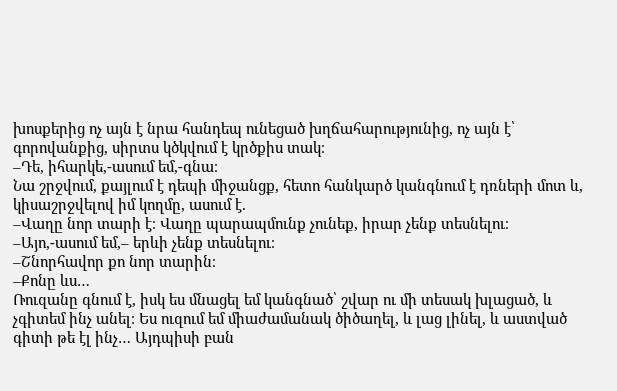խոսքերից ոչ այն է նրա հանդեպ ունեցած խղճահարությունից, ոչ այն է՝ գորովանքից, սիրտս կծկվում է կրծքիս տակ։
–Դե, իհարկե,-ասում եմ,-գնա։
Նա շրջվում, քայլում է դեպի միջանցք, հետո հանկարծ կանգնում է դռների մոտ և, կիսաշրջվելով իմ կողմը, ասում է.
–Վաղը նոր տարի է։ Վաղը պարապմունք չունեք, իրար չենք տեսնելու։
–Այո,-ասում եմ,– երևի չենք տեսնելու։
–Շնորհավոր քո նոր տարին։
–Քոնը ևս…
Ռուզանը գնում է, իսկ ես մնացել եմ կանգնած՝ շվար ու մի տեսակ խլացած, և չգիտեմ ինչ անել։ Ես ուզում եմ միաժամանակ ծիծաղել, և լաց լինել, և աստված գիտի թե էլ ինչ… Այդպիսի բան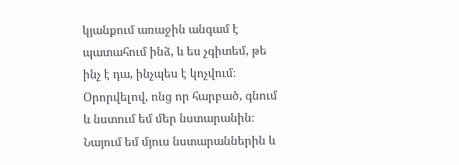կյանքում առաջին անգամ է պատահում ինձ, և ես չգիտեմ, թե ինչ է դա, ինչպես է կոչվում։ Օրորվելով, ոնց որ հարբած, գնում և նստում եմ մեր նստարանին։ Նայում եմ մյուս նստարաններին և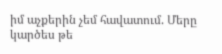իմ աչքերին չեմ հավատում. Մերը կարծես թե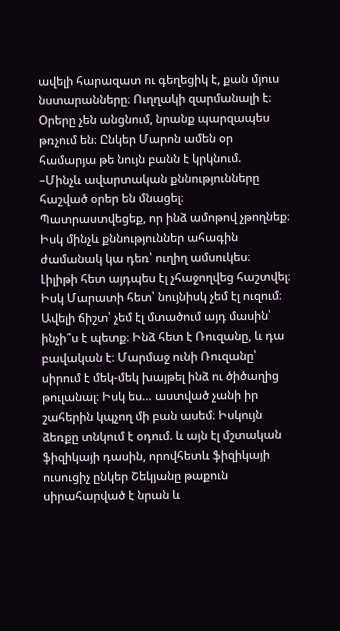ավելի հարազատ ու գեղեցիկ է, քան մյուս նստարանները։ Ուղղակի զարմանալի է։
Օրերը չեն անցնում, նրանք պարզապես թռչում են։ Ընկեր Մարոն ամեն օր համարյա թե նույն բանն է կրկնում.
–Մինչև ավարտական քննությունները հաշված օրեր են մնացել։ Պատրաստվեցեք, որ ինձ ամոթով չթողնեք։
Իսկ մինչև քննություններ ահագին ժամանակ կա դեռ՝ ուղիղ ամսուկես։
Լիլիթի հետ այդպես էլ չհաջողվեց հաշտվել։ Իսկ Մարատի հետ՝ նույնիսկ չեմ էլ ուզում։ Ավելի ճիշտ՝ չեմ էլ մտածում այդ մասին՝ ինչի՞ս է պետք։ Ինձ հետ է Ռուզանը, և դա բավական է։ Մարմաջ ունի Ռուզանը՝ սիրում է մեկ-մեկ խայթել ինձ ու ծիծաղից թուլանալ։ Իսկ ես… աստված չանի իր շահերին կպչող մի բան ասեմ։ Իսկույն ձեռքը տնկում է օդում. և այն էլ մշտական ֆիզիկայի դասին, որովհետև ֆիզիկայի ուսուցիչ ընկեր Շեկյանը թաքուն սիրահարված է նրան և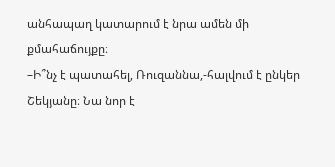անհապաղ կատարում է նրա ամեն մի քմահաճույքը։
–Ի՞նչ է պատահել, Ռուզաննա,-հալվում է ընկեր Շեկյանը։ Նա նոր է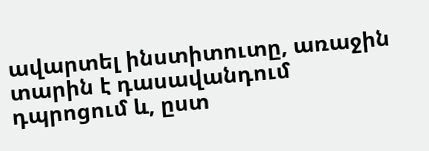ավարտել ինստիտուտը, առաջին տարին է դասավանդում դպրոցում և, ըստ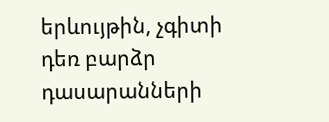երևույթին, չգիտի դեռ բարձր դասարանների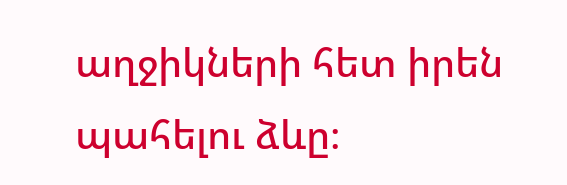աղջիկների հետ իրեն պահելու ձևը։